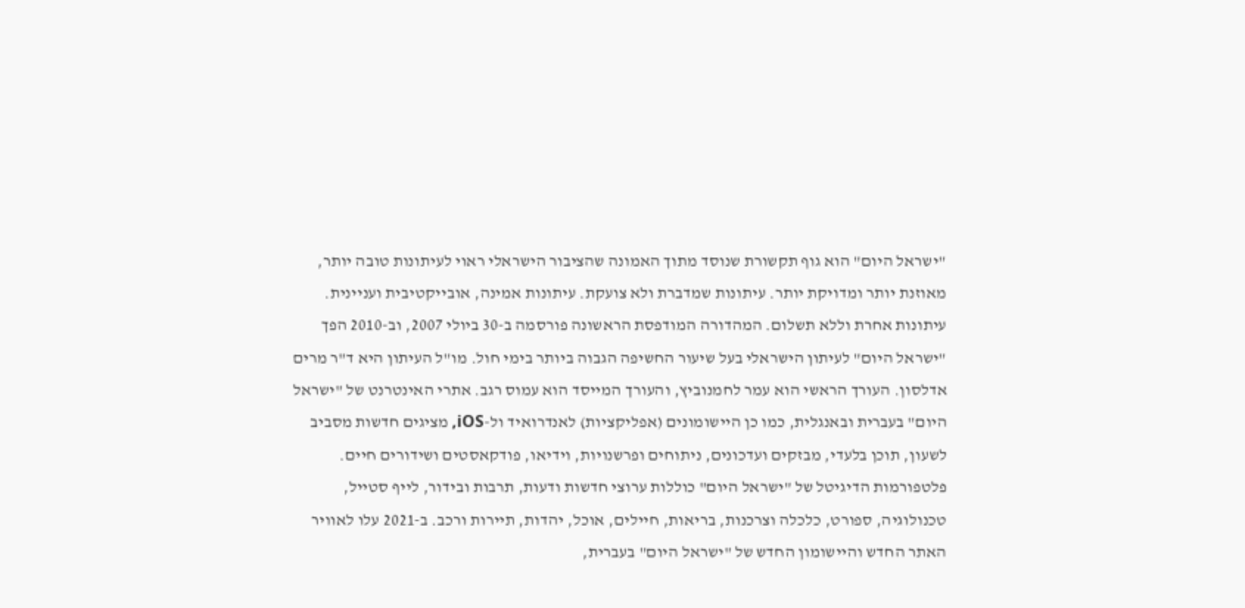"ישראל היום" הוא גוף תקשורת שנוסד מתוך האמונה שהציבור הישראלי ראוי לעיתונות טובה יותר, מאוזנת יותר ומדויקת יותר. עיתונות שמדברת ולא צועקת. עיתונות אמינה, אובייקטיבית ועניינית. עיתונות אחרת וללא תשלום. המהדורה המודפסת הראשונה פורסמה ב-30 ביולי 2007, וב-2010 הפך "ישראל היום" לעיתון הישראלי בעל שיעור החשיפה הגבוה ביותר בימי חול. מו"ל העיתון היא ד"ר מרים אדלסון. העורך הראשי הוא עמר לחמנוביץ, והעורך המייסד הוא עמוס רגב. אתרי האינטרנט של "ישראל היום" בעברית ובאנגלית, כמו כן היישומונים (אפליקציות) לאנדרואיד ול-iOS, מציגים חדשות מסביב לשעון, תוכן בלעדי, מבזקים ועדכונים, ניתוחים ופרשנויות, וידיאו, פודקאסטים ושידורים חיים. פלטפורמות הדיגיטל של "ישראל היום" כוללות ערוצי חדשות ודעות, תרבות ובידור, לייף סטייל, טכנולוגיה, ספורט, כלכלה וצרכנות, בריאות, חיילים, אוכל, יהדות, תיירות ורכב. ב-2021 עלו לאוויר האתר החדש והיישומון החדש של "ישראל היום" בעברית,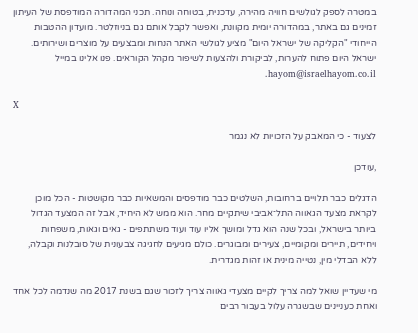במטרה לספק לגולשים חוויה מהירה, עדכנית, בטוחה ונוחה. תכני המהדורה המודפסת של העיתון זמינים גם באתר, במהדורה יומית מקוונת, ואפשר לקבל אותם גם בניוזלטר. מועדון ההטבות הייחודי "הקליקה של ישראל היום" מציע לגולשי האתר הנחות ומבצעים על מוצרים ושירותים. ישראל היום פתוח להערות, לביקורת ולהצעות לשיפור מקהל הקוראים. פנו אלינו במייל hayom@israelhayom.co.il.

X

לצעוד - כי המאבק על הזכויות לא נגמר

,עודכן

הדגלים כבר תלויים ברחובות, השלטים כבר מודפסים והמשאיות כבר מקושטות - הכל מוכן לקראת מצעד הגאווה התל־אביבי שיתקיים מחר. הוא ממש לא היחיד, אבל זה המצעד הגדול ביותר בישראל, ובכל שנה הוא גדל ומושך אליו עוד ועוד משתתפים - גאים וגאות, משפחות ויחידים, תיירים ומקומיים, צעירים ומבוגרים. כולם מגיעים לחגיגה צבעונית של סובלנות וקבלה, ללא הבדלי מין, נטייה מינית או זהות מגדרית.

מי שעדיין שואל למה צריך לקיים מצעדי גאווה צריך לזכור שגם בשנת 2017 מה שנדמה לכל אחד ואחת כעניינים שבשגרה עלול בעבור רבים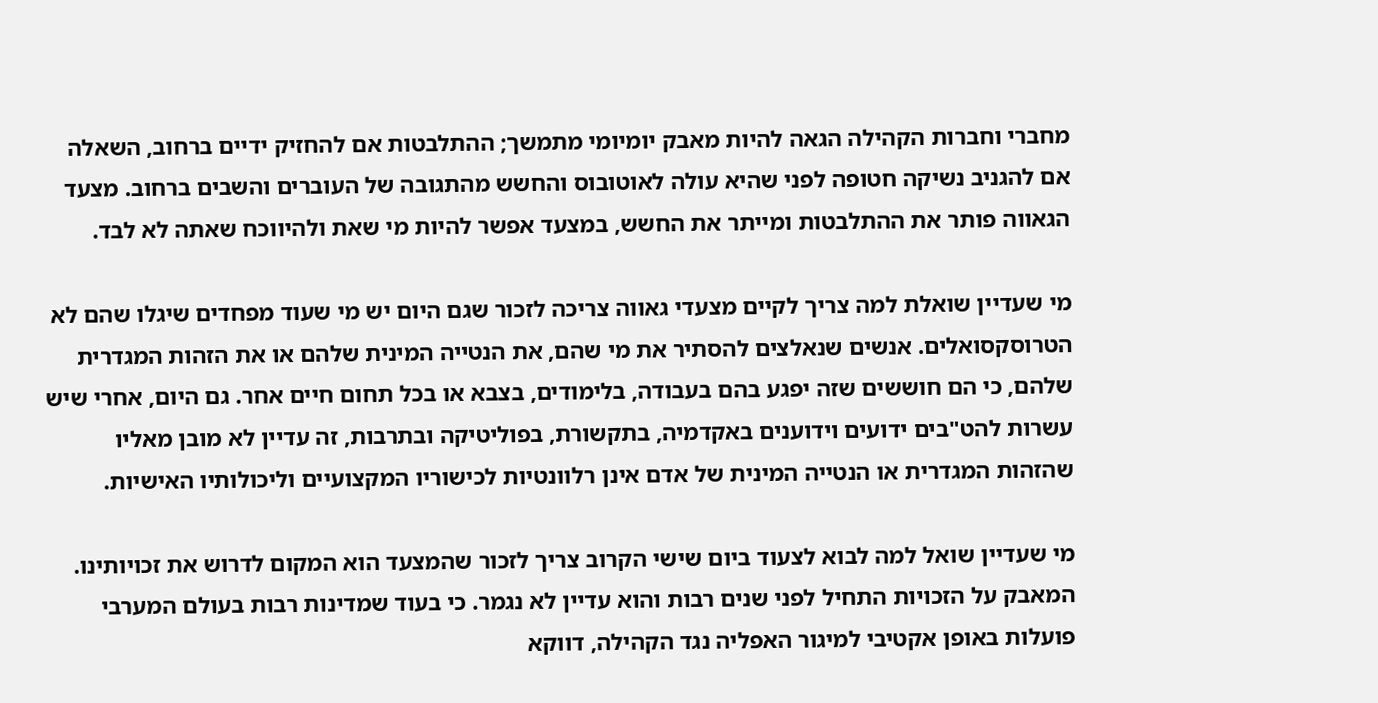מחברי וחברות הקהילה הגאה להיות מאבק יומיומי מתמשך; ההתלבטות אם להחזיק ידיים ברחוב, השאלה אם להגניב נשיקה חטופה לפני שהיא עולה לאוטובוס והחשש מהתגובה של העוברים והשבים ברחוב. מצעד הגאווה פותר את ההתלבטות ומייתר את החשש, במצעד אפשר להיות מי שאת ולהיווכח שאתה לא לבד.

מי שעדיין שואלת למה צריך לקיים מצעדי גאווה צריכה לזכור שגם היום יש מי שעוד מפחדים שיגלו שהם לא הטרוסקסואלים. אנשים שנאלצים להסתיר את מי שהם, את הנטייה המינית שלהם או את הזהות המגדרית שלהם, כי הם חוששים שזה יפגע בהם בעבודה, בלימודים, בצבא או בכל תחום חיים אחר. גם היום, אחרי שיש עשרות להט"בים ידועים וידוענים באקדמיה, בתקשורת, בפוליטיקה ובתרבות, זה עדיין לא מובן מאליו שהזהות המגדרית או הנטייה המינית של אדם אינן רלוונטיות לכישוריו המקצועיים וליכולותיו האישיות.

מי שעדיין שואל למה לבוא לצעוד ביום שישי הקרוב צריך לזכור שהמצעד הוא המקום לדרוש את זכויותינו. המאבק על הזכויות התחיל לפני שנים רבות והוא עדיין לא נגמר. כי בעוד שמדינות רבות בעולם המערבי פועלות באופן אקטיבי למיגור האפליה נגד הקהילה, דווקא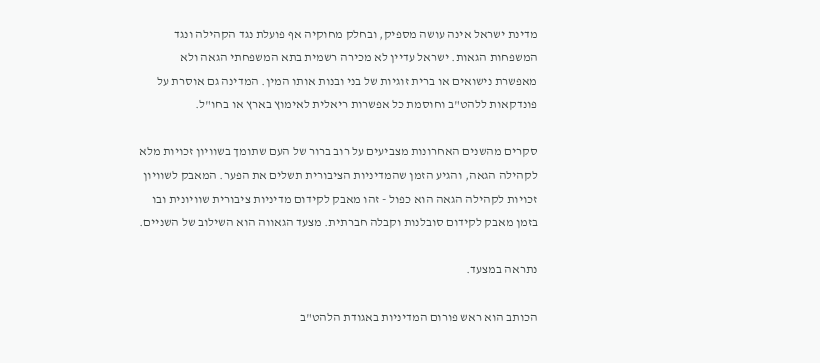מדינת ישראל אינה עושה מספיק, ובחלק מחוקיה אף פועלת נגד הקהילה ונגד המשפחות הגאות. ישראל עדיין לא מכירה רשמית בתא המשפחתי הגאה ולא מאפשרת נישואים או ברית זוגיות של בני ובנות אותו המין. המדינה גם אוסרת על פונדקאות ללהט"ב וחוסמת כל אפשרות ריאלית לאימוץ בארץ או בחו"ל.

סקרים מהשנים האחרונות מצביעים על רוב ברור של העם שתומך בשוויון זכויות מלא לקהילה הגאה, והגיע הזמן שהמדיניות הציבורית תשלים את הפער. המאבק לשוויון זכויות לקהילה הגאה הוא כפול - זהו מאבק לקידום מדיניות ציבורית שוויונית ובו בזמן מאבק לקידום סובלנות וקבלה חברתית. מצעד הגאווה הוא השילוב של השניים.

נתראה במצעד.

הכותב הוא ראש פורום המדיניות באגודת הלהט"ב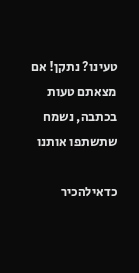טעינו? נתקן! אם מצאתם טעות בכתבה, נשמח שתשתפו אותנו

כדאילהכיר